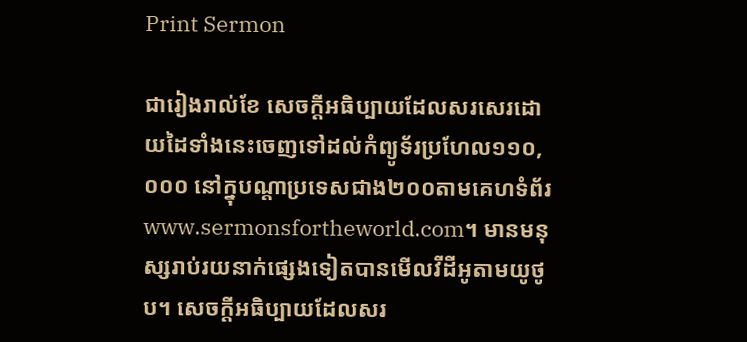Print Sermon

ជារៀងរាល់ខែ សេចក្ដីអធិប្បាយដែលសរសេរដោយដៃទាំងនេះចេញទៅដល់កំព្យូទ័រប្រហែល១១០, ០០០ នៅក្នុបណ្ដាប្រទេសជាង២០០តាមគេហទំព័រwww.sermonsfortheworld.com។ មានមនុស្សរាប់រយនាក់ផ្សេងទៀតបានមើលវីដីអូតាមយូថូប។ សេចក្ដីអធិប្បាយដែលសរ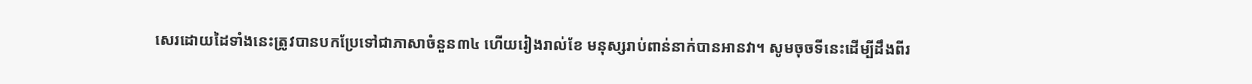សេរដោយដៃទាំងនេះត្រូវបានបកប្រែទៅជាភាសាចំនួន៣៤ ហើយរៀងរាល់ខែ មនុស្សរាប់ពាន់នាក់បានអានវា។ សូមចុចទីនេះដើម្បីដឹងពីរ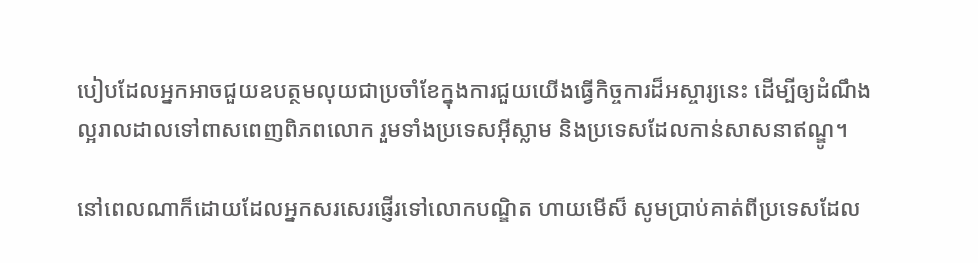បៀបដែលអ្នកអាចជួយឧបត្ថមលុយជាប្រចាំខែក្នុងការជួយយើងធ្វើកិច្ចការដ៏អស្ចារ្យនេះ ដើម្បីឲ្យដំណឹងល្អរាលដាលទៅពាសពេញពិភពលោក រួមទាំងប្រទេសអ៊ីស្លាម និងប្រទេសដែលកាន់សាសនាឥណ្ឌូ។

នៅពេលណាក៏ដោយដែលអ្នកសរសេរផ្ញើរទៅលោកបណ្ឌិត ហាយមើស៏ សូមប្រាប់គាត់ពីប្រទេសដែល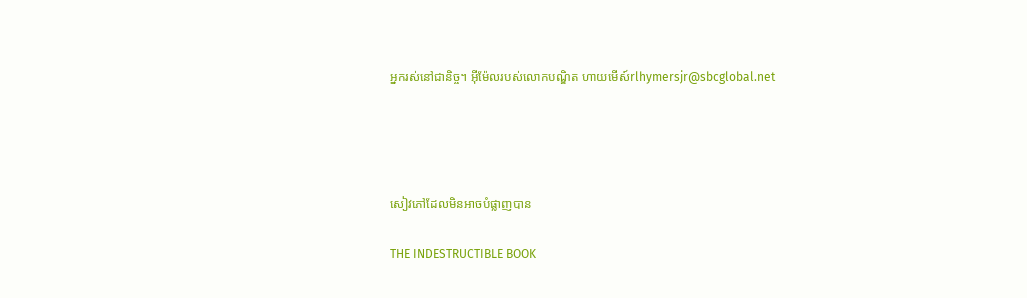អ្នករស់នៅជានិច្ច។ អ៊ីម៉ែលរបស់លោកបណ្ឌិត ហាយមើស៍rlhymersjr@sbcglobal.net




សៀវភៅដែលមិនអាចបំផ្លាញបាន

THE INDESTRUCTIBLE BOOK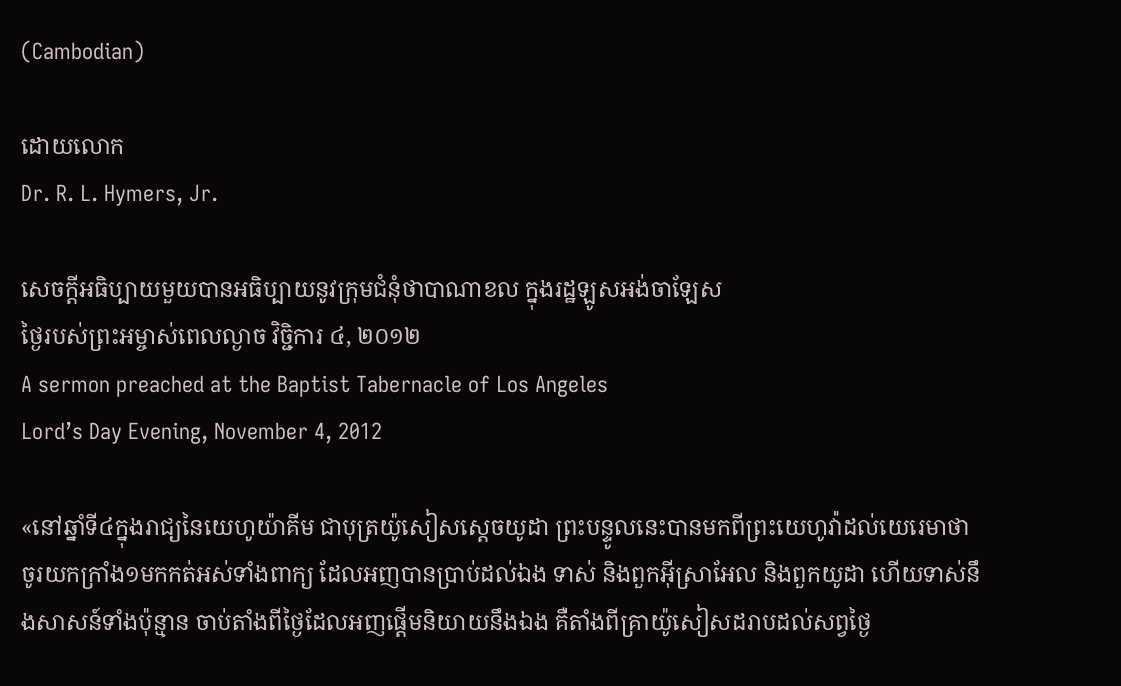(Cambodian)

ដោយលោក
Dr. R. L. Hymers, Jr.

សេចក្ដីអធិប្បាយមួយបានអធិប្បាយនូវក្រុមជំនុំថាបាណាខល ក្នុងរដ្ឋឡូសអង់ចាឡែស
ថ្ងៃរបស់ព្រះអម្ចាស់ពេលល្ងាច វិច្ជិការ ៤, ២០១២
A sermon preached at the Baptist Tabernacle of Los Angeles
Lord’s Day Evening, November 4, 2012

«នៅឆ្នាំទី៤ក្នុងរាជ្យនៃយេហូយ៉ាគីម ជាបុត្រយ៉ូសៀសស្តេចយូដា ព្រះបន្ទូលនេះបានមកពីព្រះយេហូវ៉ាដល់យេរេមាថា ចូរយកក្រាំង១មកកត់អស់ទាំងពាក្យ ដែលអញបានប្រាប់ដល់ឯង ទាស់ និងពួកអ៊ីស្រាអែល និងពួកយូដា ហើយទាស់នឹងសាសន៍ទាំងប៉ុន្មាន ចាប់តាំងពីថ្ងៃដែលអញផ្តើមនិយាយនឹងឯង គឺតាំងពីគ្រាយ៉ូសៀសដរាបដល់សព្វថ្ងៃ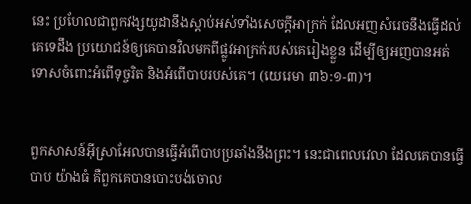នេះ ប្រហែលជាពួកវង្សយូដានឹងស្តាប់អស់ទាំងសេចក្តីអាក្រក់ ដែលអញសំរេចនឹងធ្វើដល់គេទេដឹង ប្រយោជន៍ឲ្យគេបានវិលមកពីផ្លូវអាក្រក់របស់គេរៀងខ្លួន ដើម្បីឲ្យអញបានអត់ទោសចំពោះអំពើទុច្ចរិត និងអំពើបាបរបស់គេ។ (យេរេមា ៣៦:១-៣)។


ពួកសាសន៍អ៊ីស្រាអែលបានធ្វើអំពើបាបប្រឆាំងនឹងព្រះ។ នេះជាពេលវេលា ដែលគេបានធ្វើបាប យ៉ាងធំ គឺពួកគេបានបោះបង់ចោល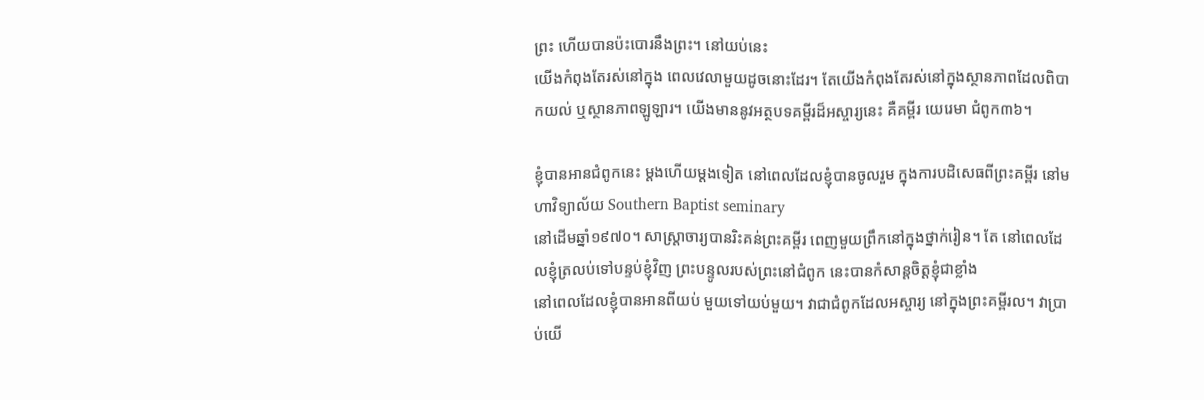ព្រះ ហើយបានប៉ះបោរនឹងព្រះ។ នៅយប់នេះ
យើងកំពុងតែរស់នៅក្នុង ពេលវេលាមួយដូចនោះដែរ។ តែយើងកំពុងតែរស់នៅក្នុងស្ថានភាពដែលពិបាកយល់ ឬស្ថានភាពឡូឡារ។ យើងមាននូវអត្ថបទគម្ពីរដ៏អស្ចារ្យនេះ គឺគម្ពីរ យេរេមា ជំពូក៣៦។

ខ្ញុំបានអានជំពូកនេះ ម្ដងហើយម្ដងទៀត នៅពេលដែលខ្ញុំបានចូលរួម ក្នុងការបដិសេធពីព្រះគម្ពីរ នៅមហាវិទ្យាល័យ Southern Baptist seminary
នៅដើមឆ្នាំ១៩៧០។ សាស្រ្ដាចារ្យបានរិះគន់ព្រះគម្ពីរ ពេញមួយព្រឹកនៅក្នុងថ្នាក់រៀន។ តែ នៅពេលដែលខ្ញុំត្រលប់ទៅបន្ទប់ខ្ញុំវិញ ព្រះបន្ទូលរបស់ព្រះនៅជំពូក នេះបានកំសាន្ដចិត្ដខ្ញុំជាខ្លាំង
នៅពេលដែលខ្ញុំបានអានពីយប់ មួយទៅយប់មួយ។ វាជាជំពូកដែលអស្ចារ្យ នៅក្នុងព្រះគម្ពីរល។ វាប្រាប់យើ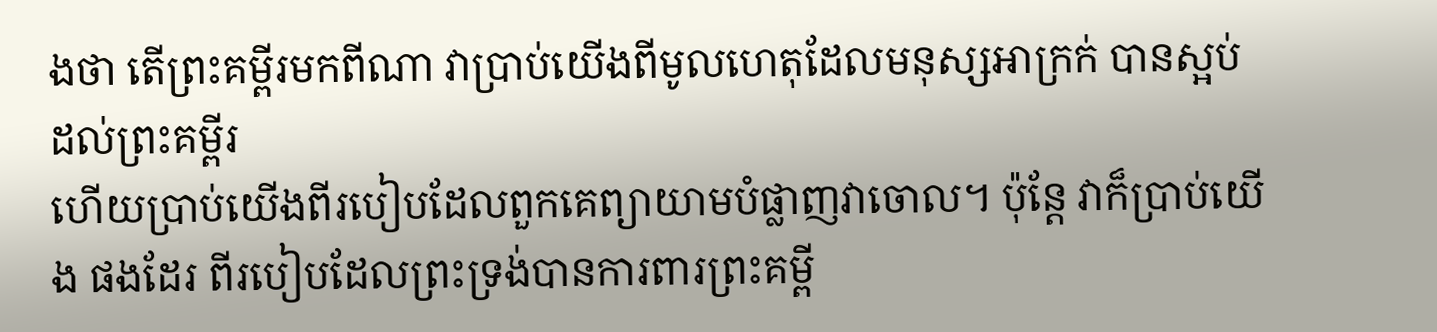ងថា តើព្រះគម្ពីរមកពីណា វាប្រាប់យើងពីមូលហេតុដែលមនុស្សអាក្រក់ បានស្អប់ដល់ព្រះគម្ពីរ
ហើយប្រាប់យើងពីរបៀបដែលពួកគេព្យាយាមបំផ្លាញវាចោល។ ប៉ុន្ដែ វាក៏ប្រាប់យើង ផងដែរ ពីរបៀបដែលព្រះទ្រង់បានការពារព្រះគម្ពី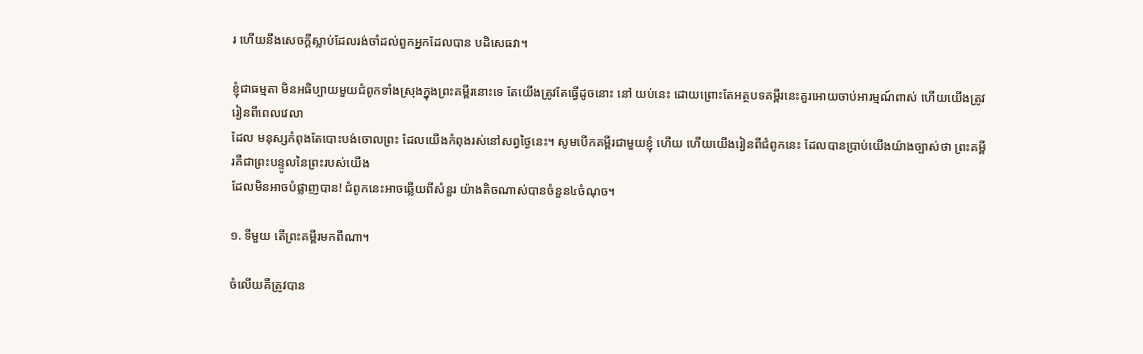រ ហើយនឹងសេចក្ដីស្លាប់ដែលរង់ចាំដល់ពួកអ្នកដែលបាន បដិសេធវា។

ខ្ញុំជាធម្មតា មិនអធិប្បាយមួយជំពូកទាំងស្រុងក្នុងព្រះគម្ពីរនោះទេ តែយើងត្រូវតែធ្វើដូចនោះ នៅ យប់នេះ ដោយព្រោះតែអត្ថបទគម្ពីរនេះគួរអោយចាប់អារម្មណ៍ពាស់ ហើយយើងត្រូវរៀនពីពេលវេលា
ដែល មនុស្សកំពុងតែបោះបង់ចោលព្រះ ដែលយើងកំពុងរស់នៅសព្វថ្ងៃនេះ។ សូមបើកគម្ពីរជាមួយខ្ញុំ ហើយ ហើយយើងរៀនពីជំពូកនេះ ដែលបានប្រាប់យើងយ៉ាងច្បាស់ថា ព្រះគម្ពីរគឺជាព្រះបន្ទូលនៃព្រះរបស់យើង
ដែលមិនអាចបំផ្លាញបាន! ជំពូកនេះអាចឆ្លើយពីសំនួរ យ៉ាងតិចណាស់បានចំនួន៤ចំណុច។

១. ទីមួយ តើព្រះគម្ពីរមកពីណា។

ចំលើយគឺត្រូវបាន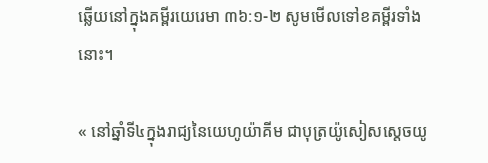ឆ្លើយនៅក្នុងគម្ពីរយេរេមា ៣៦:១-២ សូមមើលទៅខគម្ពីរទាំងនោះ។

« នៅឆ្នាំទី៤ក្នុងរាជ្យនៃយេហូយ៉ាគីម ជាបុត្រយ៉ូសៀសស្តេចយូ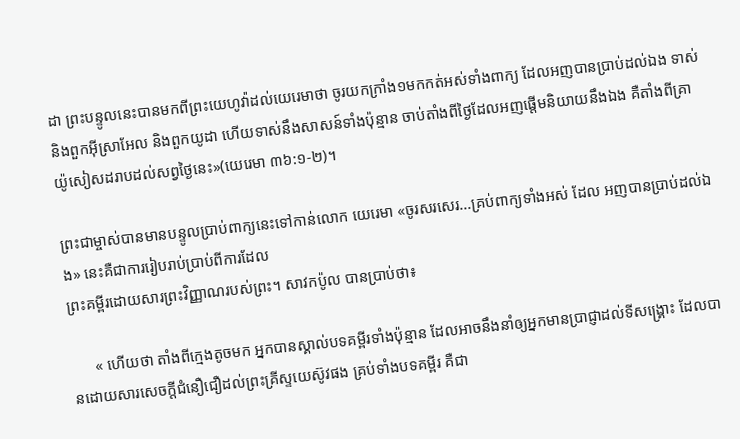ដា ព្រះបន្ទូលនេះបានមកពីព្រះយេហូវ៉ាដល់យេរេមាថា ចូរយកក្រាំង១មកកត់អស់ទាំងពាក្យ ដែលអញបានប្រាប់ដល់ឯង ទាស់ និងពួកអ៊ីស្រាអែល និងពួកយូដា ហើយទាស់នឹងសាសន៍ទាំងប៉ុន្មាន ចាប់តាំងពីថ្ងៃដែលអញផ្តើមនិយាយនឹងឯង គឺតាំងពីគ្រាយ៉ូសៀសដរាបដល់សព្វថ្ងៃនេះ»(យេរេមា ៣៦:១-២)។

ព្រះជាម្ចាស់បានមានបន្ទូលប្រាប់ពាក្យនេះទៅកាន់លោក យេរេមា «ចូរសរសេរ...គ្រប់ពាក្យទាំងអស់ ដែល អញបានប្រាប់ដល់ឯង» នេះគឺជាការរៀបរាប់ប្រាប់ពីការដែល
ព្រះគម្ពីរដោយសារព្រះវិញ្ញាណរបស់ព្រះ។ សាវកប៉ូល បានប្រាប់ថា៖

      « ហើយថា តាំងពីក្មេងតូចមក អ្នកបានស្គាល់បទគម្ពីរទាំងប៉ុន្មាន ដែលអាចនឹងនាំឲ្យអ្នកមានប្រាជ្ញាដល់ទីសង្គ្រោះ ដែលបានដោយសារសេចក្តីជំនឿជឿដល់ព្រះគ្រីស្ទយេស៊ូវផង គ្រប់ទាំងបទគម្ពីរ គឺជា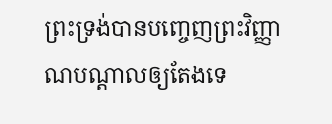ព្រះទ្រង់បានបញ្ចេញព្រះវិញ្ញាណបណ្តាលឲ្យតែងទេ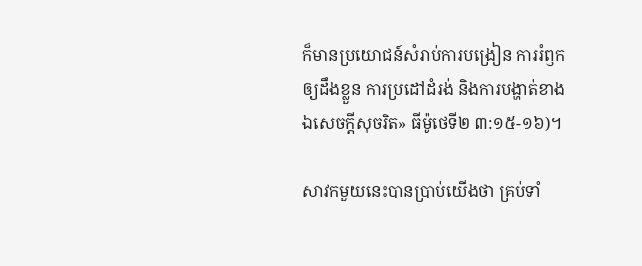ក៏មានប្រយោជន៍សំរាប់ការបង្រៀន ការរំឭកឲ្យដឹងខ្លួន ការប្រដៅដំរង់ និងការបង្ហាត់ខាងឯសេចក្តីសុចរិត» ធីម៉ូថេទី២ ៣:១៥-១៦)។

សាវកមួយនេះបានប្រាប់យើងថា គ្រប់ទាំ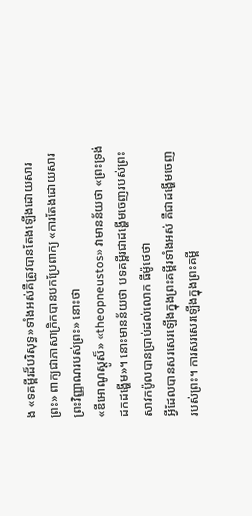ង «ទគម្ពីរដ៏បរិសុទ្ធ»ទាំងអស់គឺត្រូវបានតែងឡើងដោយសារព្រះ» ពាក្យជាភាសាក្រិកបានបកប្រែពាក្យ «ការតែងដោយសារព្រះវិញ្ញាណរបស់ព្រះ» នោះថា
«ឌីអោណូស្ដូស៏» «theopneustos» វាមានន័យថា «ព្រះទ្រង់ដកដង្ហើម»។ នោះមានន័យថា បទគម្ពីរជាដង្ហើមចេញរបស់ព្រះ សាវកប៉ូលបានប្រាប់ដល់លោក ធីម៉ូថេថា
អ្វីដែលបានសរសេរឡើងក្នុងព្រះគម្ពីរទាំងអស់ គឺជាដង្ហើមចេញ
របស់ព្រះ។ ការសរសេរឡើងក្នុងព្រះគម្ពី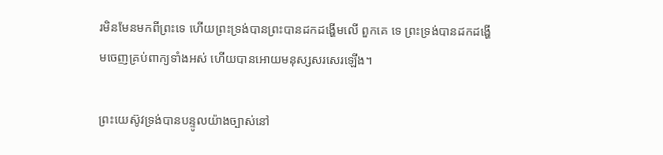រមិនមែនមកពីព្រះទេ ហើយព្រះទ្រង់បានព្រះបានដកដង្ហើមលើ ពួកគេ ទេ ព្រះទ្រង់បានដកដង្ហើមចេញគ្រប់ពាក្យទាំងអស់ ហើយបានអោយមនុស្សសរសេរឡើង។

ព្រះយេស៊ូវទ្រង់បានបន្ទូលយ៉ាងច្បាស់នៅ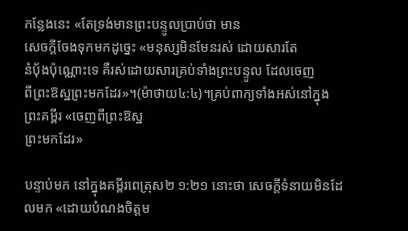កន្លែងនេះ «តែទ្រង់មានព្រះបន្ទូលប្រាប់ថា មាន
សេចក្តីចែងទុកមកដូច្នេះ «មនុស្សមិនមែនរស់ ដោយសារតែ
នំបុ័ងប៉ុណ្ណោះទេ គឺរស់ដោយសារគ្រប់ទាំងព្រះបន្ទូល ដែលចេញ
ពីព្រះឱស្ឋព្រះមកដែរ»។(ម៉ាថាយ៤:៤)។គ្រប់ពាក្យទាំងអស់នៅក្នុងព្រះគម្ពីរ «ចេញពីព្រះឱស្ឋ
ព្រះមកដែរ»

បន្ទាប់មក នៅក្នុងគម្ពីរពេត្រុស២ ១:២១ នោះថា សេចក្តីទំនាយមិនដែលមក «ដោយបំណងចិត្តម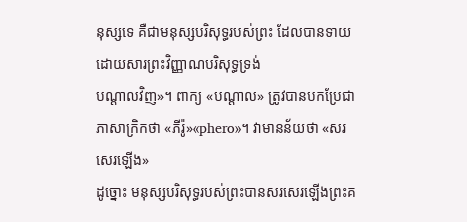នុស្សទេ គឺជាមនុស្សបរិសុទ្ធរបស់ព្រះ ដែលបានទាយ ដោយសារព្រះវិញ្ញាណបរិសុទ្ធទ្រង់
បណ្តាលវិញ»។ ពាក្យ «បណ្ដាល» ត្រូវបានបកប្រែជាភាសាក្រិកថា «ភីរ៉ូ»«phero»។ វាមានន័យថា «សរសេរឡើង»
ដូច្នោះ មនុស្សបរិសុទ្ធរបស់ព្រះបានសរសេរឡើងព្រះគ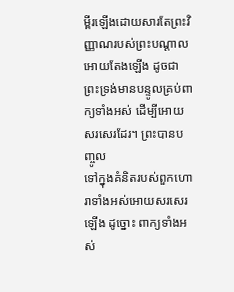ម្ពីរឡើងដោយសារតែព្រះវិញ្ញាណរបស់ព្រះបណ្ដាល អោយតែងឡើង ដូចជាព្រះទ្រង់មានបន្ទូលគ្រប់ពាក្យទាំងអស់ ដើម្បីអោយសរសេរដែរ។ ព្រះបានបញ្ចូល
ទៅក្នុងគំនិតរបស់ពួកហោរាទាំងអស់អោយសរសេរឡើង ដូច្នោះ ពាក្យទាំងអស់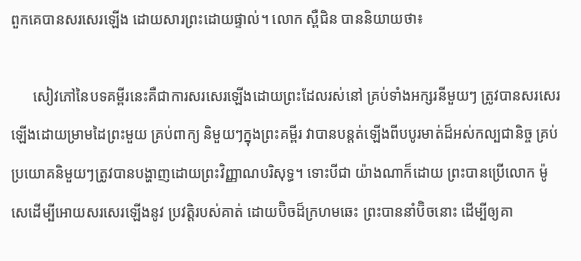ពួកគេបានសរសេរឡើង ដោយសារព្រះដោយផ្ទាល់។ លោក ស្ពឺជិន បាននិយាយថា៖

      សៀវភៅនៃបទគម្ពីរនេះគឺជាការសរសេរឡើងដោយព្រះដែលរស់នៅ គ្រប់ទាំងអក្សរនីមួយៗ ត្រូវបានសរសេរឡើងដោយម្រាមដៃព្រះមួយ គ្រប់ពាក្យ និមួយៗក្នុងព្រះគម្ពីរ វាបានបន្ដត់ឡើងពីបបូរមាត់ដ៏អស់កល្បជានិច្ច គ្រប់ប្រយោគនិមួយៗត្រូវបានបង្ហាញដោយព្រះវិញ្ញាណបរិសុទ្ធ។ ទោះបីជា យ៉ាងណាក៏ដោយ ព្រះបានប្រើលោក ម៉ូសេដើម្បីអោយសរសេរឡើងនូវ ប្រវត្ដិរបស់គាត់ ដោយប៊ិចដ៏ក្រហមឆេះ ព្រះបាននាំប៊ិចនោះ ដើម្បីឲ្យគា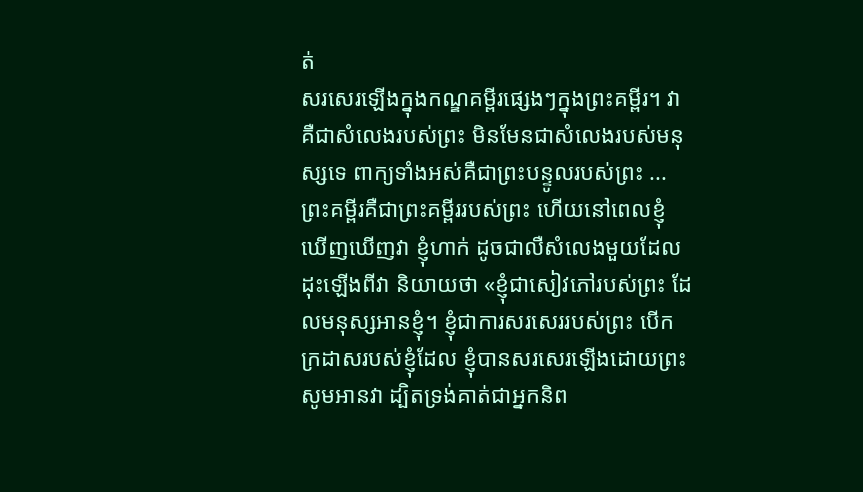ត់
សរសេរឡើងក្នុងកណ្ឌគម្ពីរផ្សេងៗក្នុងព្រះគម្ពីរ។ វាគឺជាសំលេងរបស់ព្រះ មិនមែនជាសំលេងរបស់មនុស្សទេ ពាក្យទាំងអស់គឺជាព្រះបន្ទូលរបស់ព្រះ ...ព្រះគម្ពីរគឺជាព្រះគម្ពីររបស់ព្រះ ហើយនៅពេលខ្ញុំឃើញឃើញវា ខ្ញុំហាក់ ដូចជាលឺសំលេងមួយដែលដុះឡើងពីវា និយាយថា «ខ្ញុំជាសៀវភៅរបស់ព្រះ ដែលមនុស្សអានខ្ញុំ។ ខ្ញុំជាការសរសេររបស់ព្រះ បើកក្រដាសរបស់ខ្ញុំដែល ខ្ញុំបានសរសេរឡើងដោយព្រះ សូមអានវា ដ្បិតទ្រង់គាត់ជាអ្នកនិព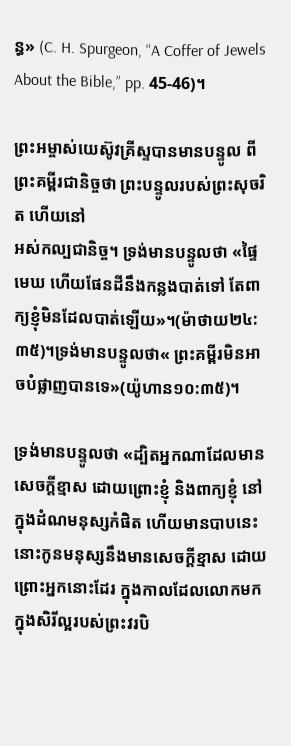ន្ធ» (C. H. Spurgeon, “A Coffer of Jewels About the Bible,” pp. 45-46)។

ព្រះអម្ចាស់យេស៊ូវគ្រីស្ទបានមានបន្ទូល ពីព្រះគម្ពីរជានិច្ចថា ព្រះបន្ទូលរបស់ព្រះសុចរិត ហើយនៅ
អស់កល្បជានិច្ច។ ទ្រង់មានបន្ទូលថា «ផ្ទៃមេឃ ហើយផែនដីនឹងកន្លងបាត់ទៅ តែពាក្យខ្ញុំមិនដែលបាត់ឡើយ»។(ម៉ាថាយ២៤:៣៥)។ទ្រង់មានបន្ទូលថា« ព្រះគម្ពីរមិនអាចបំផ្លាញបានទេ»(យ៉ូហាន១០:៣៥)។

ទ្រង់មានបន្ទូលថា «ដ្បិតអ្នកណាដែលមានសេចក្តីខ្មាស ដោយព្រោះខ្ញុំ និងពាក្យខ្ញុំ នៅក្នុងដំណមនុស្សកំផិត ហើយមានបាបនេះ នោះកូនមនុស្សនឹងមានសេចក្តីខ្មាស ដោយព្រោះអ្នកនោះដែរ ក្នុងកាលដែលលោកមកក្នុងសិរីល្អរបស់ព្រះវរបិ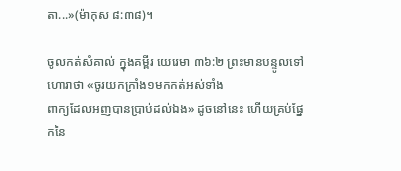តា...»(ម៉ាកុស ៨:៣៨)។

ចូលកត់សំគាល់ ក្នុងគម្ពីរ យេរេមា ៣៦:២ ព្រះមានបន្ទូលទៅហោរាថា «ចូរយកក្រាំង១មកកត់អស់ទាំង
ពាក្យដែលអញបានប្រាប់ដល់ឯង» ដូចនៅនេះ ហើយគ្រប់ផ្នែកនៃ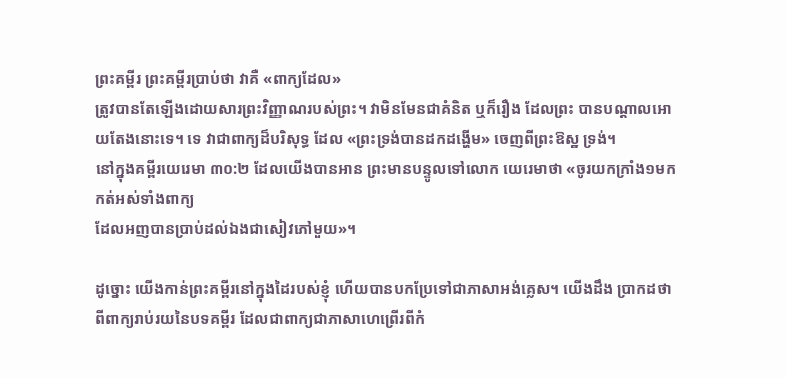ព្រះគម្ពីរ ព្រះគម្ពីរប្រាប់ថា វាគឺ «ពាក្យដែល»
ត្រូវបានតែឡើងដោយសារព្រះវិញ្ញាណរបស់ព្រះ។ វាមិនមែនជាគំនិត ឬក៏រឿង ដែលព្រះ បានបណ្ដាលអោយតែងនោះទេ។ ទេ វាជាពាក្យដ៏បរិសុទ្ធ ដែល «ព្រះទ្រង់បានដកដង្ហើម» ចេញពីព្រះឱស្ឋ ទ្រង់។
នៅក្នុងគម្ពីរយេរេមា ៣០:២ ដែលយើងបានអាន ព្រះមានបន្ទូលទៅលោក យេរេមាថា «ចូរយកក្រាំង១មកកត់អស់ទាំងពាក្យ
ដែលអញបានប្រាប់ដល់ឯងជាសៀវភៅមួយ»។

ដូច្នោះ យើងកាន់ព្រះគម្ពីរនៅក្នុងដៃរបស់ខ្ញុំ ហើយបានបកប្រែទៅជាភាសាអង់គ្លេស។ យើងដឹង ប្រាកដថា ពីពាក្យរាប់រយនៃបទគម្ពីរ ដែលជាពាក្យជាភាសាហេព្រើរពីកំ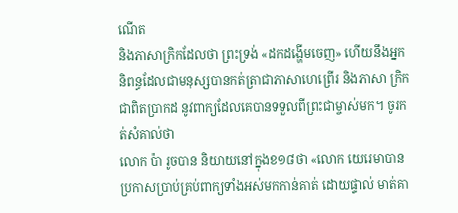ណើត
និងភាសាក្រិកដែលថា ព្រះទ្រង់ «ដកដង្ហើមចេញ» ហើយនឹងអ្នកនិពន្ធដែលជាមនុស្សបានកត់ត្រាជាភាសាហេព្រើរ និងភាសា ក្រិកជាពិតប្រាកដ នូវពាក្យដែលគេបានទទួលពីព្រះជាម្ចាស់មក។ ចូរកត់សំគាល់ថា
លោក ប៉ា រូចបាន និយាយនៅក្នុងខ១៨ថា «លោក យេរេមាបានប្រកាសប្រាប់គ្រប់ពាក្យទាំងអស់មកកាន់គាត់ ដោយផ្ទាល់ មាត់គា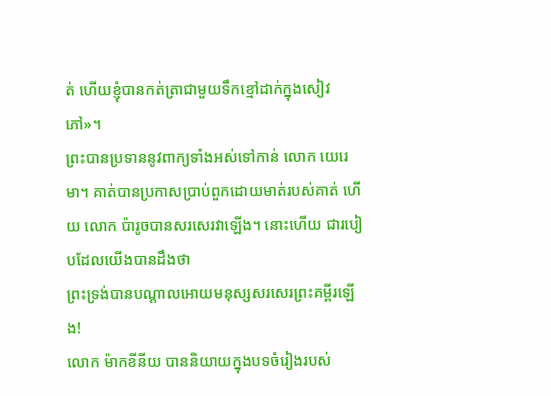ត់ ហើយខ្ញុំបានកត់ត្រាជាមួយទឹកខ្មៅដាក់ក្នុងសៀវភៅ»។
ព្រះបានប្រទាននូវពាក្យទាំងអស់ទៅកាន់ លោក យេរេមា។ គាត់បានប្រកាសប្រាប់ពួកដោយមាត់របស់គាត់ ហើយ លោក ប៉ារូចបានសរសេរវាឡើង។ នោះហើយ ជារបៀបដែលយើងបានដឹងថា
ព្រះទ្រង់បានបណ្ដាលអោយមនុស្សសរសេរព្រះគម្ពីរឡើង!
លោក ម៉ាកខីនីយ បាននិយាយក្នុងបទចំរៀងរបស់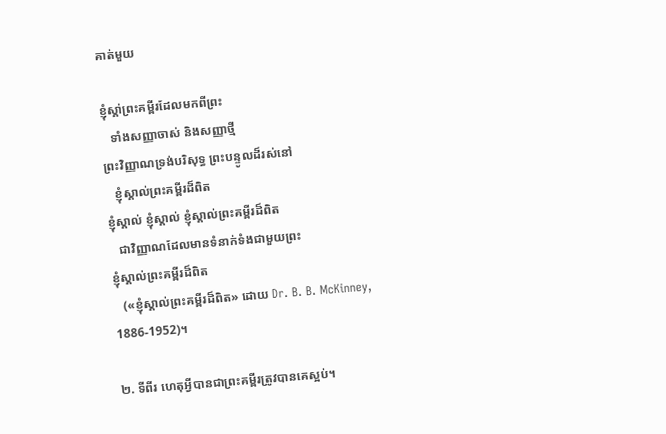គាត់មួយ

ខ្ញុំស្គា់ព្រះគម្ពីរដែលមកពីព្រះ
   ទាំងសញ្ញាចាស់ និងសញ្ញាថ្មី
ព្រះវិញ្ញាណទ្រង់បរិសុទ្ធ ព្រះបន្ទូលដ៏រស់នៅ
   ខ្ញុំស្គាល់ព្រះគម្ពីរដ៏ពិត
ខ្ញុំស្គាល់ ខ្ញុំស្គាល់ ខ្ញុំស្គាល់ព្រះគម្ពីរដ៏ពិត
   ជាវិញ្ញាណដែលមានទំនាក់ទំងជាមួយព្រះ
ខ្ញុំស្គាល់ព្រះគម្ពីរដ៏ពិត
   («ខ្ញុំស្គាល់ព្រះគម្ពីរដ៏ពិត» ដោយ Dr. B. B. McKinney, 1886-1952)។

២. ទីពីរ ហេតុអ្វីបានជាព្រះគម្ពីរត្រូវបានគេស្អប់។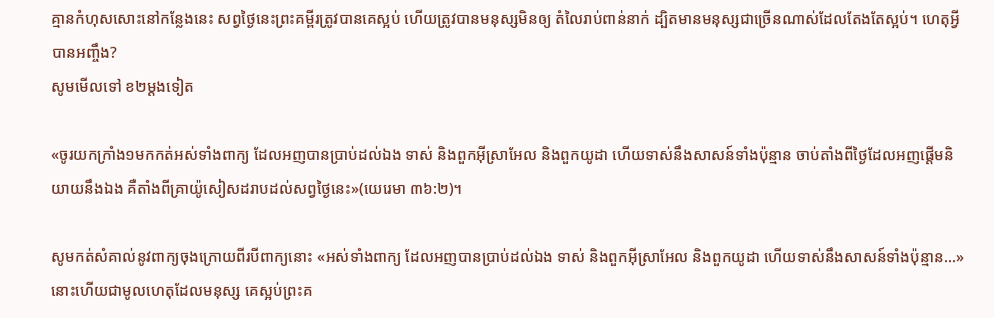គ្មានកំហុសសោះនៅកន្លែងនេះ សព្វថ្ងៃនេះព្រះគម្ពីរត្រូវបានគេស្អប់ ហើយត្រូវបានមនុស្សមិនឲ្យ តំលៃរាប់ពាន់នាក់ ដ្បិតមានមនុស្សជាច្រើនណាស់ដែលតែងតែស្អប់។ ហេតុអ្វីបានអញ្ចឹង?
សូមមើលទៅ ខ២ម្ដងទៀត

«ចូរយកក្រាំង១មកកត់អស់ទាំងពាក្យ ដែលអញបានប្រាប់ដល់ឯង ទាស់ និងពួកអ៊ីស្រាអែល និងពួកយូដា ហើយទាស់នឹងសាសន៍ទាំងប៉ុន្មាន ចាប់តាំងពីថ្ងៃដែលអញផ្តើមនិយាយនឹងឯង គឺតាំងពីគ្រាយ៉ូសៀសដរាបដល់សព្វថ្ងៃនេះ»(យេរេមា ៣៦:២)។

សូមកត់សំគាល់នូវពាក្យចុងក្រោយពីរបីពាក្យនោះ «អស់ទាំងពាក្យ ដែលអញបានប្រាប់ដល់ឯង ទាស់ និងពួកអ៊ីស្រាអែល និងពួកយូដា ហើយទាស់នឹងសាសន៍ទាំងប៉ុន្មាន...»
នោះហើយជាមូលហេតុដែលមនុស្ស គេស្អប់ព្រះគ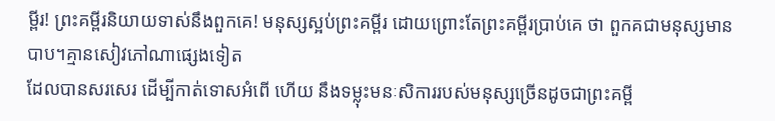ម្ពីរ! ព្រះគម្ពីរនិយាយទាស់នឹងពួកគេ! មនុស្សស្អប់ព្រះគម្ពីរ ដោយព្រោះតែព្រះគម្ពីរប្រាប់គេ ថា ពួកគជាមនុស្សមានបាប។គ្មានសៀវភៅណាផ្សេងទៀត
ដែលបានសរសេរ ដើម្បីកាត់ទោសអំពើ ហើយ នឹងទម្លុះមនៈសិការរបស់មនុស្សច្រើនដូចជាព្រះគម្ពី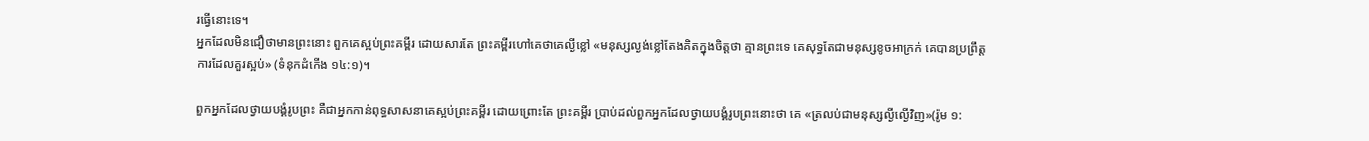រធ្វើនោះទេ។
អ្នកដែលមិនជឿថាមានព្រះនោះ ពួកគេស្អប់ព្រះគម្ពីរ ដោយសារតែ ព្រះគម្ពីរហៅគេថាគេល្ងីខ្លៅ «មនុស្សល្ងង់ខ្លៅតែងគិតក្នុងចិត្តថា គ្មានព្រះទេ គេសុទ្ធតែជាមនុស្សខូចអាក្រក់ គេបានប្រព្រឹត្ត
ការដែលគួរស្អប់» (ទំនុកដំកើង ១៤:១)។

ពួកអ្នកដែលថ្វាយបង្គំរូបព្រះ គឺជាអ្នកកាន់ពុទ្ធសាសនាគេស្អប់ព្រះគម្ពីរ ដោយព្រោះតែ ព្រះគម្ពីរ ប្រាប់ដល់ពួកអ្នកដែលថ្វាយបង្គំរូបព្រះនោះថា គេ «ត្រលប់ជាមនុស្សល្ងីល្ងើវិញ»(រ៉ូម ១: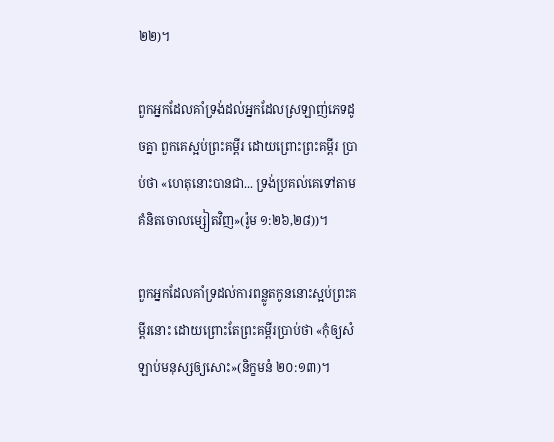២២)។

ពួកអ្នកដែលគាំទ្រង់ដល់អ្នកដែលស្រឡាញ់ភេទដូចគ្នា ពួកគេស្អប់ព្រះគម្ពីរ ដោយព្រោះព្រះគម្ពីរ ប្រាប់ថា «ហេតុនោះបានជា... ទ្រង់ប្រគល់គេទៅតាមគំនិតចោលម្សៀតវិញ»(រ៉ូម ១:២៦,២៨))។

ពួកអ្នកដែលគាំទ្រដល់ការពន្លូតកូននោះស្អប់ព្រះគម្ពីរនោះ ដោយព្រោះតែព្រះគម្ពីរប្រាប់ថា «កុំឲ្យសំឡាប់មនុស្សឲ្យសោះ»(និក្ខមនំ ២០:១៣)។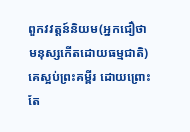ពួកវវត្ដន៍និយម(អ្នកជឿថាមនុស្សកើតដោយធម្មជាតិ) គេស្អប់ព្រះគម្ពីរ ដោយព្រោះតែ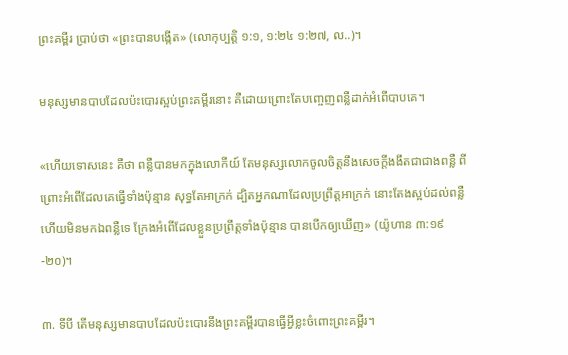ព្រះគម្ពីរ ប្រាប់ថា «ព្រះបានបង្កើត» (លោកុប្បត្ដិ ១:១, ១:២៤ ១:២៧, ល..)។

មនុស្សមានបាបដែលប៉ះបោរស្អប់ព្រះគម្ពីរនោះ គឺដោយព្រោះតែបញ្ចេញពន្លឺដាក់អំពើបាបគេ។

«ហើយទោសនេះ គឺថា ពន្លឺបានមកក្នុងលោកីយ៍ តែមនុស្សលោកចូលចិត្តនឹងសេចក្តីងងឹតជាជាងពន្លឺ ពីព្រោះអំពើដែលគេធ្វើទាំងប៉ុន្មាន សុទ្ធតែអាក្រក់ ដ្បិតអ្នកណាដែលប្រព្រឹត្តអាក្រក់ នោះតែងស្អប់ដល់ពន្លឺ ហើយមិនមកឯពន្លឺទេ ក្រែងអំពើដែលខ្លួនប្រព្រឹត្តទាំងប៉ុន្មាន បានបើកឲ្យឃើញ» (យ៉ូហាន ៣:១៩-២០)។

៣. ទីបី តើមនុស្សមានបាបដែលប៉ះបោរនឹងព្រះគម្ពីរបានធ្វើអ្វីខ្លះចំពោះព្រះគម្ពីរ។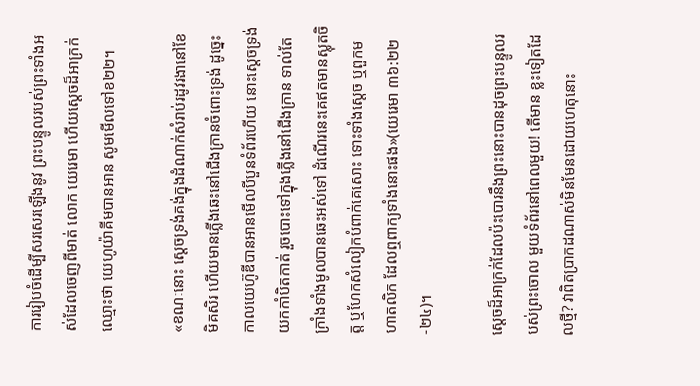ការរៀបចំដើម្បីសរសេរឡើងនូវ ព្រះបន្ទូលរបស់ព្រះទាំងអស់ដែលចេញពីមាត់ លោក យេរេមា ហើយស្ដេចដ៏អាក្រក់ឈ្មោះថា យេហូយ៉ាគីមបានអាន សូមមើលទៅខ២២។

«ខណៈនោះ ស្តេចទ្រង់គង់ក្នុងដំណាក់សំរាប់រដូវរងានៅខែមិគសិរ ហើយមានភ្លើងឆេះនៅជើងក្រានចំពោះទ្រង់ ដូច្នេះ កាលយេហ៊ូឌីបានអានមើលបីបួនទំព័រហើយ នោះស្តេចទ្រង់យកកាំបិតកាត់ រួចបោះទៅក្នុងភ្លើងនៅជើងក្រាន ទាល់តែក្រាំងទាំងមូលបានឆេះអស់ទៅ ដំណើរនេះគេឥតមានស្លុតចិត្ត ឬហែកសំលៀកបំពាក់គេសោះ ទោះទាំងស្តេច ឬពួកមហាតលិក ដែលឮពាក្យទាំងនោះផង»(យេរេមា ៣៦:២២-២៤)។

ស្ដេចដ៏អាក្រក់ដែលប៉ះបោរនឹងព្រះនោះបានដុចព្រះបន្ទូលរបស់ព្រះចោល មួយទំព័រនៅពេលមួយ! តើមាន ខ្លះទៀតដែលថ្មី? វាពិតប្រាកដណាស់មិនមែនដោយហេតុនោះ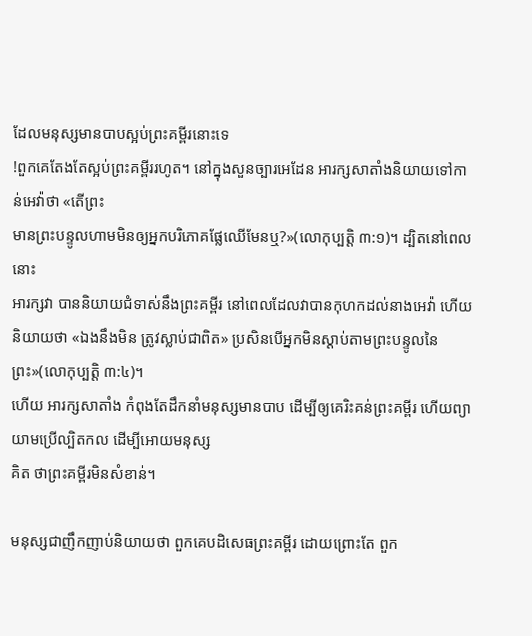ដែលមនុស្សមានបាបស្អប់ព្រះគម្ពីរនោះទេ
!ពួកគេតែងតែស្អប់ព្រះគម្ពីររហូត។ នៅក្នុងសួនច្បារអេដែន អារក្សសាតាំងនិយាយទៅកាន់អេវ៉ាថា «តើព្រះ
មានព្រះបន្ទូលហាមមិនឲ្យអ្នកបរិភោគផ្លែឈើមែនឬ?»(លោកុប្បតិ្ដ ៣:១)។ ដ្បិតនៅពេលនោះ
អារក្សវា បាននិយាយជំទាស់នឹងព្រះគម្ពីរ នៅពេលដែលវាបានកុហកដល់នាងអេវ៉ា ហើយនិយាយថា «ឯងនឹងមិន ត្រូវស្លាប់ជាពិត» ប្រសិនបើអ្នកមិនស្ដាប់តាមព្រះបន្ទូលនៃព្រះ»(លោកុប្បតិ្ដ ៣:៤)។
ហើយ អារក្សសាតាំង កំពុងតែដឹកនាំមនុស្សមានបាប ដើម្បីឲ្យគេរិះគន់ព្រះគម្ពីរ ហើយព្យាយាមប្រើល្បិតកល ដើម្បីអោយមនុស្ស
គិត ថាព្រះគម្ពីរមិនសំខាន់។

មនុស្សជាញឹកញាប់និយាយថា ពួកគេបដិសេធព្រះគម្ពីរ ដោយព្រោះតែ ពួក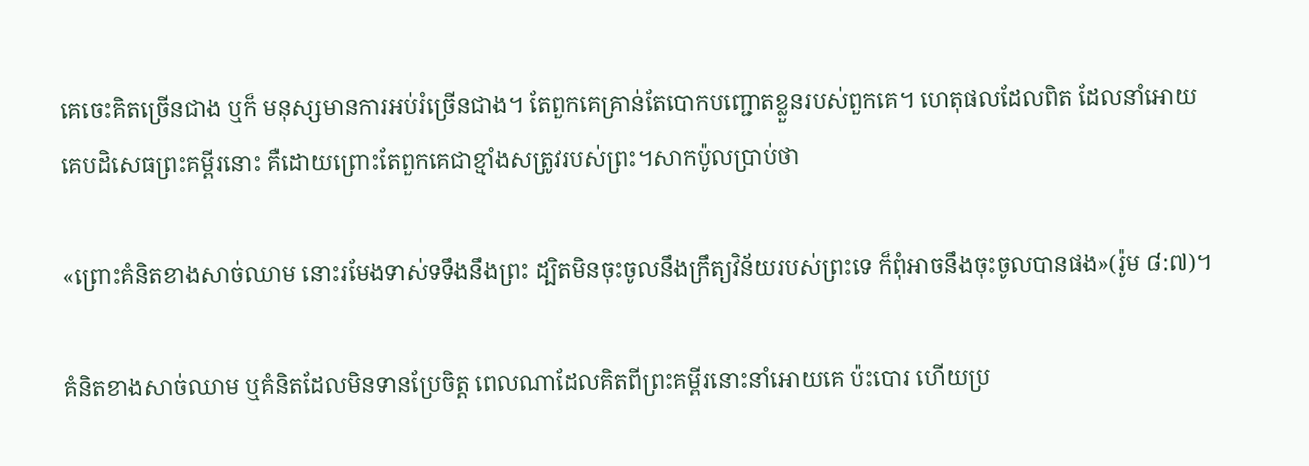គេចេះគិតច្រើនជាង ឬក៏ មនុស្សមានការអប់រំច្រើនជាង។ តែពួកគេគ្រាន់តែបោកបញ្ជោតខ្លួនរបស់ពួកគេ។ ហេតុផលដែលពិត ដែលនាំអោយគេបដិសេធព្រះគម្ពីរនោះ គឺដោយព្រោះតែពួកគេជាខ្មាំងសត្រូវរបស់ព្រះ។សាកប៉ូលបា្រប់ថា

«ព្រោះគំនិតខាងសាច់ឈាម នោះរមែងទាស់ទទឹងនឹងព្រះ ដ្បិតមិនចុះចូលនឹងក្រឹត្យវិន័យរបស់ព្រះទេ ក៏ពុំអាចនឹងចុះចូលបានផង»(រ៉ូម ៨:៧)។

គំនិតខាងសាច់ឈាម ឬគំនិតដែលមិនទានប្រែចិត្ដ ពេលណាដែលគិតពីព្រះគម្ពីរនោះនាំអោយគេ ប៉ះបោរ ហើយប្រ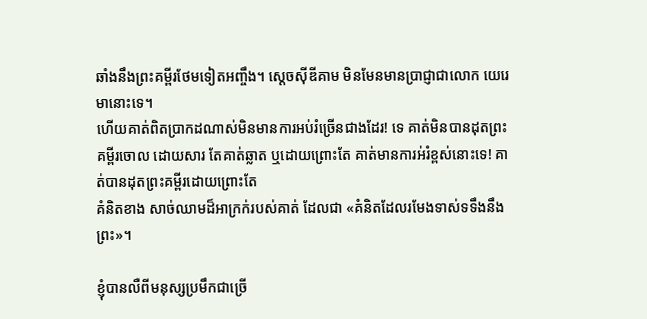ឆាំងនឹងព្រះគម្ពីរថែមទៀតអញ្ចឹង។ ស្ដេចស៊ីឌីគាម មិនមែនមានប្រាជ្ញាជាលោក យេរេមានោះទេ។
ហើយគាត់ពិតប្រាកដណាស់មិនមានការអប់រំច្រើនជាងដែរ! ទេ គាត់មិនបានដុតព្រះគម្ពីរចោល ដោយសារ តែគាត់ឆ្លាត ឬដោយព្រោះតែ គាត់មានការអ់រំខ្ពស់នោះទេ! គាត់បានដុតព្រះគម្ពីរដោយព្រោះតែ
គំនិតខាង សាច់ឈាមដ៏អាក្រក់របស់គាត់ ដែលជា «គំនិតដែលរមែងទាស់ទទឹងនឹងព្រះ»។

ខ្ញុំបានលឺពីមនុស្សប្រមឹកជាច្រើ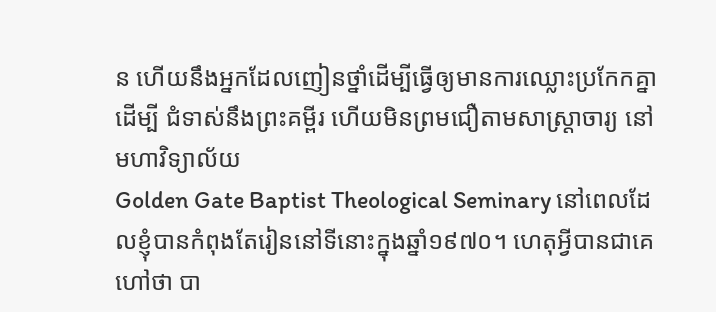ន ហើយនឹងអ្នកដែលញៀនថ្នាំដើម្បីធ្វើឲ្យមានការឈ្លោះប្រកែកគ្នា ដើម្បី ជំទាស់នឹងព្រះគម្ពីរ ហើយមិនព្រមជឿតាមសាស្រ្ដាចារ្យ នៅមហាវិទ្យាល័យ
Golden Gate Baptist Theological Seminary នៅពេលដែលខ្ញុំបានកំពុងតែរៀននៅទីនោះក្នុងឆ្នាំ១៩៧០។ ហេតុអ្វីបានជាគេ ហៅថា បា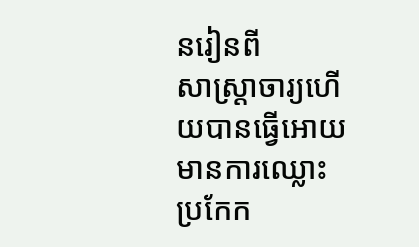នរៀនពី
សាស្រ្ដាចារ្យហើយបានធ្វើអោយមានការឈ្លោះប្រកែក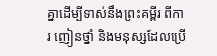គ្នាដើម្បីទាស់នឹងព្រះគម្ពីរ ពីការ ញៀនថ្នាំ និងមនុស្សដែលប្រើ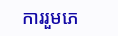ការរួមភេ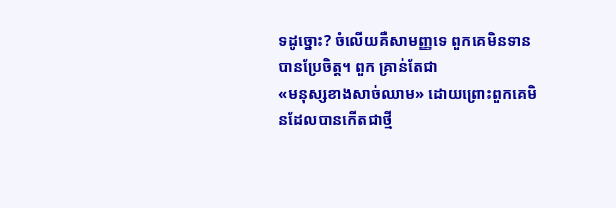ទដូច្នោះ? ចំលើយគឺសាមញ្ញទេ ពួកគេមិនទានបានប្រែចិត្ដ។ ពួក គ្រាន់តែជា
«មនុស្សខាងសាច់ឈាម» ដោយព្រោះពួកគេមិនដែលបានកើតជាថ្មី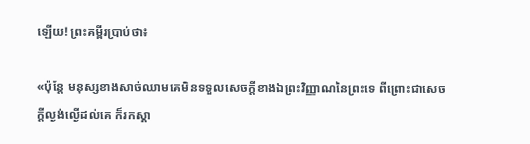ឡើយ! ព្រះគម្ពីរប្រាប់ថា៖

«ប៉ុន្តែ មនុស្សខាងសាច់ឈាមគេមិនទទួលសេចក្តីខាងឯព្រះវិញ្ញាណនៃព្រះទេ ពីព្រោះជាសេចក្តីល្ងង់ល្ងើដល់គេ ក៏រកស្គា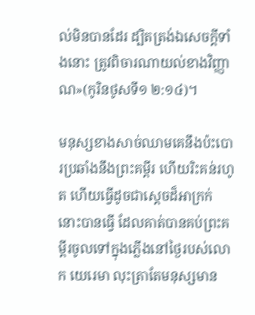ល់មិនបានដែរ ដ្បិតត្រង់ឯសេចក្តីទាំងនោះ ត្រូវពិចារណាយល់ខាងវិញ្ញាណ»(កូរិនថូសទី១ ២:១៤)។

មនុស្សខាងសាច់ឈាមគេនឹងប៉ះបោរប្រឆាំងនឹងព្រះគម្ពីរ ហើយរិះគន់រហូត ហើយធ្វើដូចជាស្ដេចដ៏អាក្រក់
នោះបានធ្វើ ដែលគាត់បានគប់ព្រះគម្ពីរចូលទៅក្នុងភ្លើងនៅថ្ងៃរបស់លោក យេរេមា លុះត្រាតែមនុស្សមាន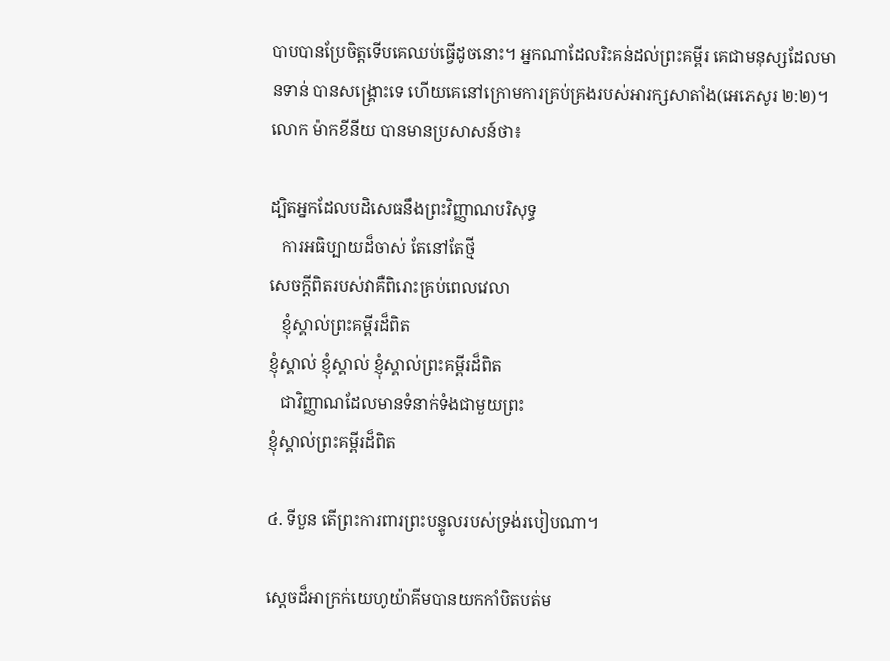បាបបានប្រែចិត្ដទើបគេឈប់ធ្វើដូចនោះ។ អ្នកណាដែលរិះគន់ដល់ព្រះគម្ពីរ គេជាមនុស្សដែលមានទាន់ បានសង្រ្គោះទេ ហើយគេនៅក្រោមការគ្រប់គ្រងរបស់អារក្សសាតាំង(អេភេសូរ ២:២)។ លោក ម៉ាកខីនីយ បានមានប្រសាសន៍ថា៖

ដ្បិតអ្នកដែលបដិសេធនឹងព្រះវិញ្ញាណបរិសុទ្ធ
   ការអធិប្បាយដ៏ចាស់ តែនៅតែថ្មី
សេចក្ដីពិតរបស់វាគឺពិរោះគ្រប់ពេលវេលា
   ខ្ញុំស្គាល់ព្រះគម្ពីរដ៏ពិត
ខ្ញុំស្គាល់ ខ្ញុំស្គាល់ ខ្ញុំស្គាល់ព្រះគម្ពីរដ៏ពិត
   ជាវិញ្ញាណដែលមានទំនាក់ទំងជាមួយព្រះ
ខ្ញុំស្គាល់ព្រះគម្ពីរដ៏ពិត

៤. ទីបួន តើព្រះការពារព្រះបន្ទូលរបស់ទ្រង់របៀបណា។

ស្ដេចដ៏អាក្រក់យេហូយ៉ាគីមបានយកកាំបិតបត់ម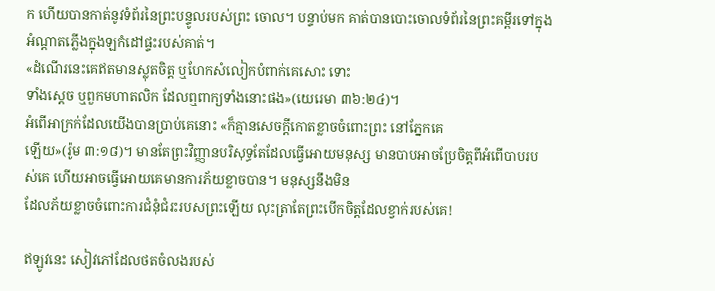ក ហើយបានកាត់នូវទំព័រនៃព្រះបន្ទូលរបស់ព្រះ ចោល។ បន្ទាប់មក គាត់បានបោះចោលទំព័រនៃព្រះគម្ពីរទៅក្នុងអំណ្ដាតភ្លើងក្នុងឡកំដៅផ្ទះរបស់គាត់។
«ដំណើរនេះគេឥតមានស្លុតចិត្ត ឬហែកសំលៀកបំពាក់គេសោះ ទោះ
ទាំងស្តេច ឬពួកមហាតលិក ដែលឮពាក្យទាំងនោះផង»(យេរេមា ៣៦:២៤)។
អំពើអាក្រក់ដែលយើងបានប្រាប់គេនោះ «ក៏គ្មានសេចក្តីកោតខ្លាចចំពោះព្រះ នៅភ្នែកគេ
ឡើយ»(រ៉ូម ៣:១៨)។ មានតែព្រះវិញ្ញានបរិសុទ្ធតែដែលធ្វើអោយមនុស្ស មានបាបអាចប្រែចិត្ដពីអំពើបាបរបស់គេ ហើយអាចធ្វើអោយគេមានការភ័យខ្លាចបាន។ មនុស្សនឹងមិន
ដែលភ័យខ្លាចចំពោះការជំនុំជំរះរបសព្រះឡើយ លុះត្រាតែព្រះបើកចិត្ដដែលខ្វាក់របស់គេ!

ឥឡូវនេះ សៀវភៅដែលថតចំលងរបស់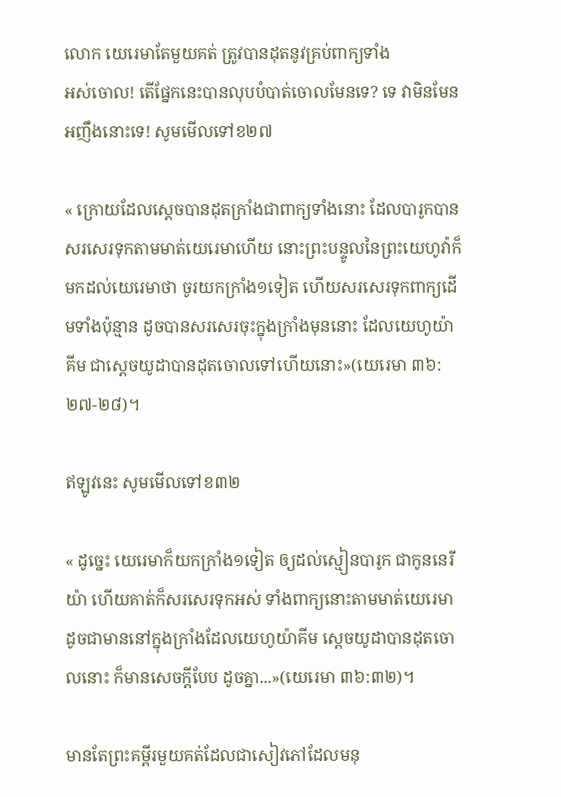លោក យេរេមាតែមួយគត់ ត្រូវបានដុតនូវគ្រប់ពាក្យទាំង
អស់ចោល! តើផ្នែកនេះបានលុបបំបាត់ចោលមែនទេ? ទេ វាមិនមែនអញឹងនោះទេ! សូមមើលទៅខ២៧

« ក្រោយដែលស្តេចបានដុតក្រាំងជាពាក្យទាំងនោះ ដែលបារូកបានសរសេរទុកតាមមាត់យេរេមាហើយ នោះព្រះបន្ទូលនៃព្រះយេហូវ៉ាក៏មកដល់យេរេមាថា ចូរយកក្រាំង១ទៀត ហើយសរសេរទុកពាក្យដើមទាំងប៉ុន្មាន ដូចបានសរសេរចុះក្នុងក្រាំងមុននោះ ដែលយេហូយ៉ាគីម ជាស្តេចយូដាបានដុតចោលទៅហើយនោះ»(យេរេមា ៣៦:២៧-២៨)។

ឥឡូវនេះ សូមមើលទៅខ៣២

« ដូច្នេះ យេរេមាក៏យកក្រាំង១ទៀត ឲ្យដល់ស្មៀនបារូក ជាកូននេរីយ៉ា ហើយគាត់ក៏សរសេរទុកអស់ ទាំងពាក្យនោះតាមមាត់យេរេមា ដូចជាមាននៅក្នុងក្រាំងដែលយេហូយ៉ាគីម ស្តេចយូដាបានដុតចោលនោះ ក៏មានសេចក្ដីបែប ដូចគ្នា...»(យេរេមា ៣៦:៣២)។

មានតែព្រះគម្ពីរមួយគត់ដែលជាសៀវភៅដែលមនុ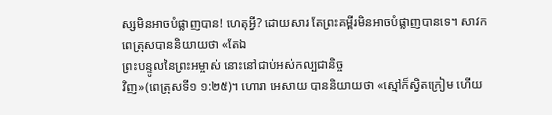ស្សមិនអាចបំផ្លាញបាន! ហេតុអ្វី? ដោយសារ តែព្រះគម្ពីរមិនអាចបំផ្លាញបានទេ។ សាវកពេត្រុសបាននិយាយថា «តែឯ
ព្រះបន្ទូលនៃព្រះអម្ចាស់ នោះនៅជាប់អស់កល្បជានិច្ច
វិញ»(ពេត្រុសទី១ ១:២៥)។ ហោរា អេសាយ បាននិយាយថា «ស្មៅក៏ស្វិតក្រៀម ហើយ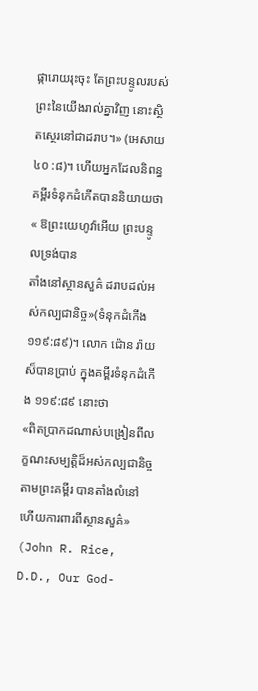ផ្ការោយរុះចុះ តែព្រះបន្ទូលរបស់ព្រះនៃយើងរាល់គ្នាវិញ នោះស្ថិតស្ថេរនៅជាដរាប។» (អេសាយ
៤០ :៨)។ ហើយអ្នកដែលនិពន្ធគម្ពីរទំនុកដំកើតបាននិយាយថា « ឱព្រះយេហូវ៉ាអើយ ព្រះបន្ទូលទ្រង់បាន
តាំងនៅស្ថានសួគ៌ ដរាបដល់អស់កល្បជានិច្ច»(ទំនុកដំកើង ១១៩:៨៩)។ លោក ជ៉ោន រ៉ាយស៏បានប្រាប់ ក្នុងគម្ពីរទំនុកដំកើង ១១៩:៨៩ នោះថា
«ពិតប្រាកដណាស់បង្រៀនពីលក្ខណះសម្បត្ដិដ៏អស់កល្បជានិច្ច តាមព្រះគម្ពីរ បានតាំងលំនៅ ហើយការពារពីស្ថានសួគ៌» (John R. Rice, D.D., Our God-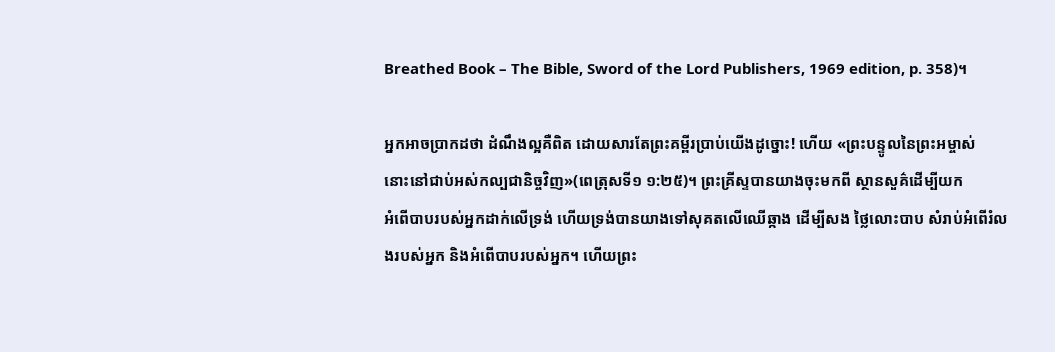Breathed Book – The Bible, Sword of the Lord Publishers, 1969 edition, p. 358)។

អ្នកអាចប្រាកដថា ដំណឹងល្អគឺពិត ដោយសារតែព្រះគម្ពីរប្រាប់យើងដូច្នោះ! ហើយ «ព្រះបន្ទូលនៃព្រះអម្ចាស់
នោះនៅជាប់អស់កល្បជានិច្ចវិញ»(ពេត្រុសទី១ ១:២៥)។ ព្រះគ្រីស្ទបានយាងចុះមកពី ស្ថានសួគ៌ដើម្បីយក
អំពើបាបរបស់អ្នកដាក់លើទ្រង់ ហើយទ្រង់បានយាងទៅសុគតលើឈើឆ្កាង ដើម្បីសង ថ្លៃលោះបាប សំរាប់អំពើរំលងរបស់អ្នក និងអំពើបាបរបស់អ្នក។ ហើយព្រះ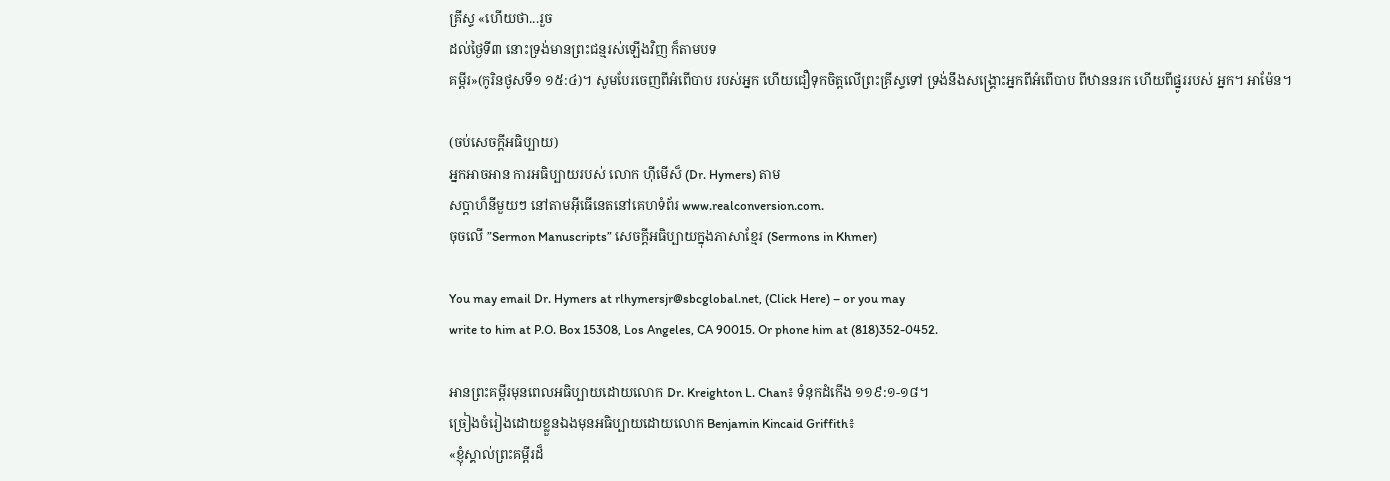គ្រីស្ទ «ហើយថា...រួច
ដល់ថ្ងៃទី៣ នោះទ្រង់មានព្រះជន្មរស់ឡើងវិញ ក៏តាមបទ
គម្ពីរ»(កូរិនថូសទី១ ១៥:៤)។ សូមបែរចេញពីអំពើបាប របស់អ្នក ហើយជឿទុកចិត្ដលើព្រះគ្រីស្ទទៅ ទ្រង់នឹងសង្រ្គោះអ្នកពីអំពើបាប ពីឋាននរក ហើយពីផ្នូររបស់ អ្នក។ អាម៉ែន។

(ចប់សេចក្ដីអធិប្បាយ)
អ្នកអាចអាន ការអធិប្បាយរបស់ លោក ហ៊ីមើស៏ (Dr. Hymers) តាម
សប្ដាហ៏នីមួយៗ នៅតាមអ៊ីធើនេតនៅគេហទំព័រ www.realconversion.com.
ចុចលើ ”Sermon Manuscripts” សេចក្ដីអធិប្បាយក្នុងភាសាខ្មែរ (Sermons in Khmer)

You may email Dr. Hymers at rlhymersjr@sbcglobal.net, (Click Here) – or you may
write to him at P.O. Box 15308, Los Angeles, CA 90015. Or phone him at (818)352-0452.

អានព្រះគម្ពីរមុនពេលអធិប្បាយដោយលោក Dr. Kreighton L. Chan៖ ទំនុកដំកើង ១១៩:១-១៨។
ច្រៀងចំរៀងដោយខ្លួនឯងមុនអធិប្បាយដោយលោក Benjamin Kincaid Griffith៖
«ខ្ញុំស្គាល់ព្រះគម្ពីរដ៏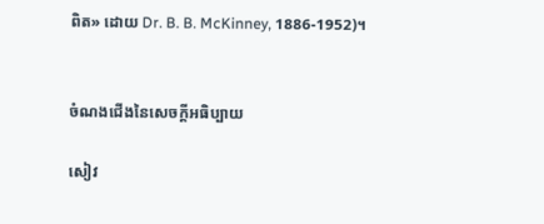ពិត» ដោយ Dr. B. B. McKinney, 1886-1952)។


ចំណងជើងនៃសេចក្ដីអធិប្បាយ

សៀវ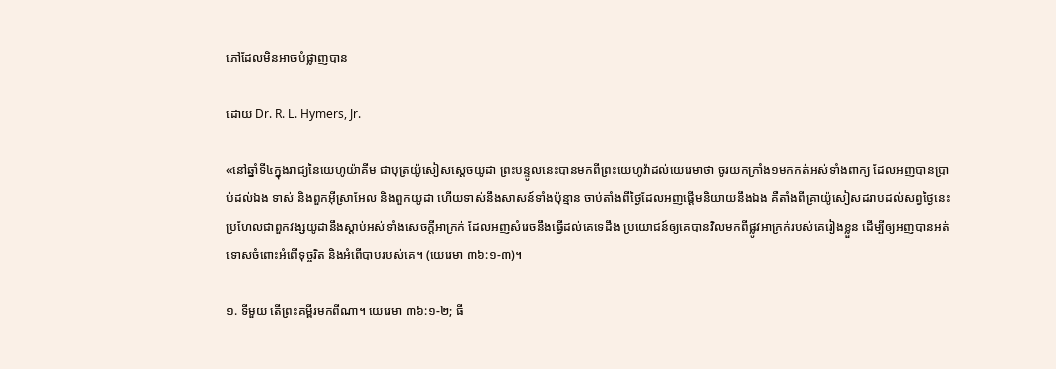ភៅដែលមិនអាចបំផ្លាញបាន

ដោយ Dr. R. L. Hymers, Jr.

«នៅឆ្នាំទី៤ក្នុងរាជ្យនៃយេហូយ៉ាគីម ជាបុត្រយ៉ូសៀសស្តេចយូដា ព្រះបន្ទូលនេះបានមកពីព្រះយេហូវ៉ាដល់យេរេមាថា ចូរយកក្រាំង១មកកត់អស់ទាំងពាក្យ ដែលអញបានប្រាប់ដល់ឯង ទាស់ និងពួកអ៊ីស្រាអែល និងពួកយូដា ហើយទាស់នឹងសាសន៍ទាំងប៉ុន្មាន ចាប់តាំងពីថ្ងៃដែលអញផ្តើមនិយាយនឹងឯង គឺតាំងពីគ្រាយ៉ូសៀសដរាបដល់សព្វថ្ងៃនេះ ប្រហែលជាពួកវង្សយូដានឹងស្តាប់អស់ទាំងសេចក្តីអាក្រក់ ដែលអញសំរេចនឹងធ្វើដល់គេទេដឹង ប្រយោជន៍ឲ្យគេបានវិលមកពីផ្លូវអាក្រក់របស់គេរៀងខ្លួន ដើម្បីឲ្យអញបានអត់ទោសចំពោះអំពើទុច្ចរិត និងអំពើបាបរបស់គេ។ (យេរេមា ៣៦:១-៣)។

១. ទីមួយ តើព្រះគម្ពីរមកពីណា។ យេរេមា ៣៦:១-២; ធី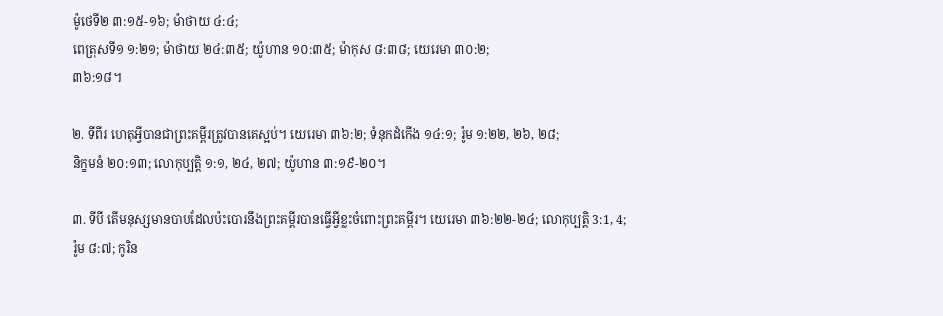ម៉ូថេទី២ ៣:១៥-១៦; ម៉ាថាយ ៤:៤;
ពេត្រុសទី១ ១:២១; ម៉ាថាយ ២៤:៣៥; យ៉ូហាន ១០:៣៥; ម៉ាកុស ៨:៣៨; យេរេមា ៣០:២;
៣៦:១៨។

២. ទីពីរ ហេតុអ្វីបានជាព្រះគម្ពីរត្រូវបានគេស្អប់។ យេរេមា ៣៦:២; ទំនុកដំកើង ១៤:១; រ៉ូម ១:២២, ២៦, ២៨;
និក្ខមនំ ២០:១៣; លោកុប្បតិ្ដ ១:១, ២៤, ២៧; យ៉ូហាន ៣:១៩-២០។

៣. ទីបី តើមនុស្សមានបាបដែលប៉ះបោរនឹងព្រះគម្ពីរបានធ្វើអ្វីខ្លះចំពោះព្រះគម្ពីរ។ យេរេមា ៣៦:២២-២៤; លោកុប្បតិ្ដ 3:1, 4;
រ៉ូម ៨:៧; កូរិន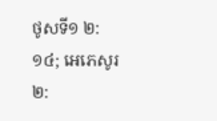ថូសទី១ ២:១៤; អេភេសូរ ២: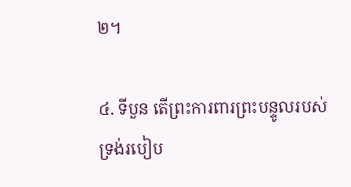២។

៤. ទីបួន តើព្រះការពារព្រះបន្ទូលរបស់ទ្រង់របៀប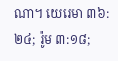ណា។ យេរេមា ៣៦:២៤; រ៉ូម ៣:១៨;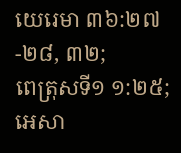យេរេមា ៣៦:២៧-២៨, ៣២;
ពេត្រុសទី១ ១:២៥; អេសា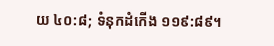យ ៤០:៨; ទំនុកដំកើង ១១៩:៨៩។